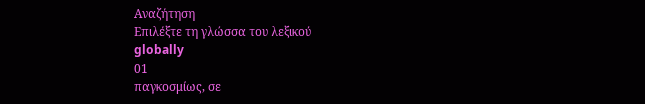Αναζήτηση
Επιλέξτε τη γλώσσα του λεξικού
globally
01
παγκοσμίως, σε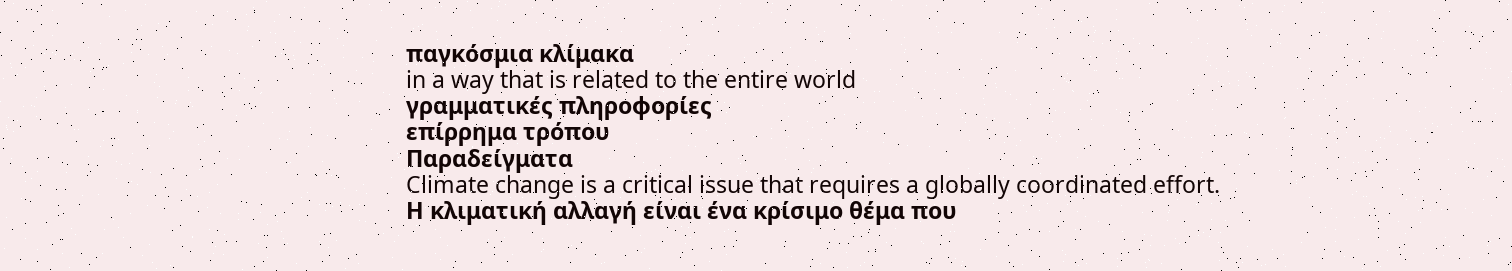παγκόσμια κλίμακα
in a way that is related to the entire world
γραμματικές πληροφορίες
επίρρημα τρόπου
Παραδείγματα
Climate change is a critical issue that requires a globally coordinated effort.
Η κλιματική αλλαγή είναι ένα κρίσιμο θέμα που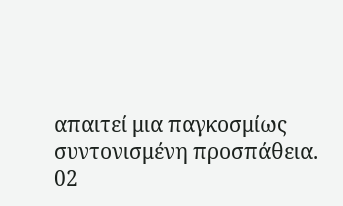απαιτεί μια παγκοσμίως συντονισμένη προσπάθεια.
02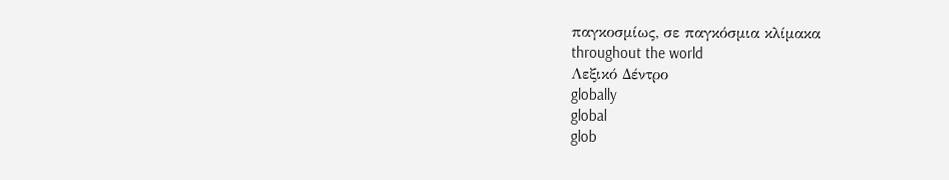παγκοσμίως, σε παγκόσμια κλίμακα
throughout the world
Λεξικό Δέντρο
globally
global
glob